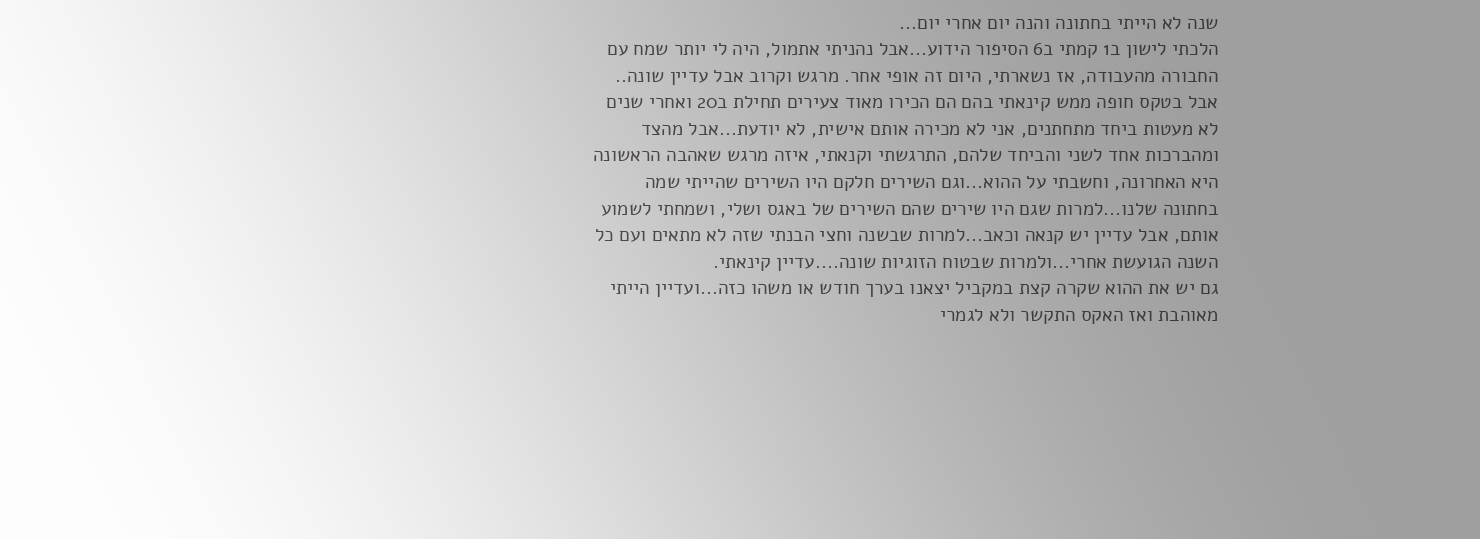שנה לא הייתי בחתונה והנה יום אחרי יום...
הלכתי לישון ב1 קמתי ב6 הסיפור הידוע...אבל נהניתי אתמול, היה לי יותר שמח עם החבורה מהעבודה, אז נשארתי, היום זה אופי אחר. מרגש וקרוב אבל עדיין שונה..
אבל בטקס חופה ממש קינאתי בהם הם הכירו מאוד צעירים תחילת ב20 ואחרי שנים לא מעטות ביחד מתחתנים, אני לא מכירה אותם אישית, לא יודעת...אבל מהצד ומהברכות אחד לשני והביחד שלהם, התרגשתי וקנאתי, איזה מרגש שאהבה הראשונה היא האחרונה, וחשבתי על ההוא...וגם השירים חלקם היו השירים שהייתי שמה בחתונה שלנו...למרות שגם היו שירים שהם השירים של באגס ושלי, ושמחתי לשמוע אותם, אבל עדיין יש קנאה וכאב...למרות שבשנה וחצי הבנתי שזה לא מתאים ועם כל השנה הגועשת אחרי...ולמרות שבטוח הזוגיות שונה....עדיין קינאתי.
גם יש את ההוא שקרה קצת במקביל יצאנו בערך חודש או משהו כזה...ועדיין הייתי מאוהבת ואז האקס התקשר ולא לגמרי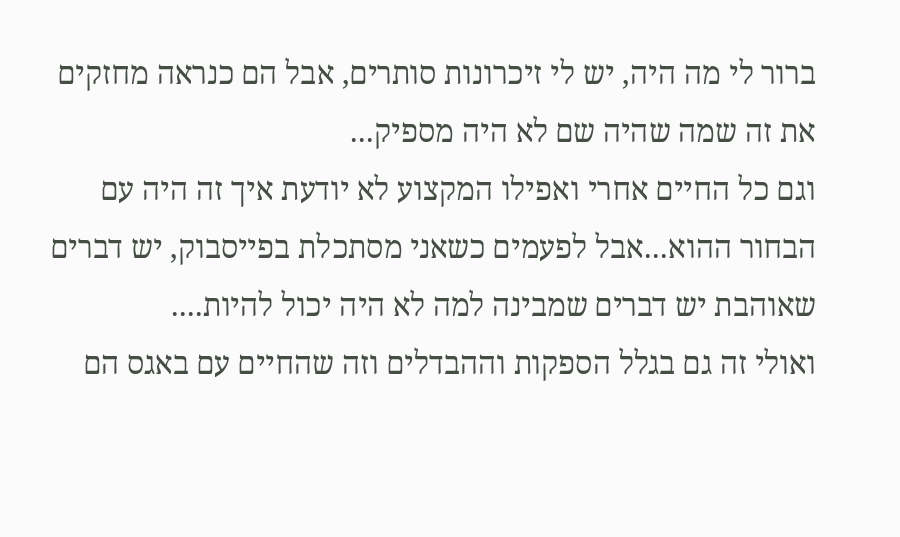ברור לי מה היה, יש לי זיכרונות סותרים, אבל הם כנראה מחזקים את זה שמה שהיה שם לא היה מספיק...
וגם כל החיים אחרי ואפילו המקצוע לא יודעת איך זה היה עם הבחור ההוא...אבל לפעמים כשאני מסתכלת בפייסבוק, יש דברים שאוהבת יש דברים שמבינה למה לא היה יכול להיות....
ואולי זה גם בגלל הספקות וההבדלים וזה שהחיים עם באגס הם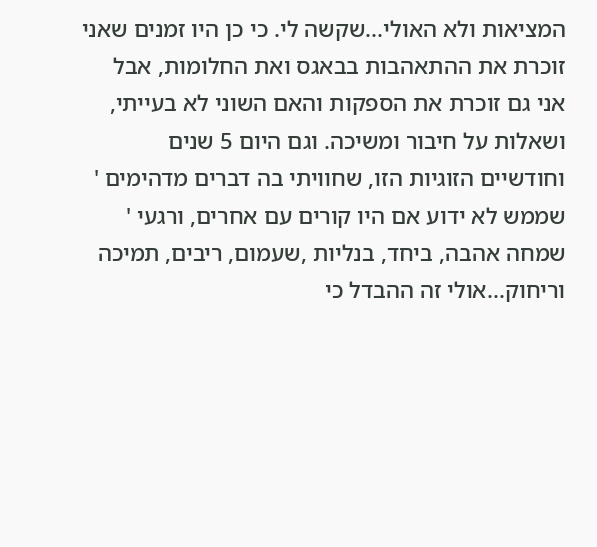המציאות ולא האולי...שקשה לי. כי כן היו זמנים שאני זוכרת את ההתאהבות בבאגס ואת החלומות, אבל אני גם זוכרת את הספקות והאם השוני לא בעייתי, ושאלות על חיבור ומשיכה. וגם היום 5 שנים וחודשיים הזוגיות הזו, שחוויתי בה דברים מדהימים '
שממש לא ידוע אם היו קורים עם אחרים, ורגעי '
שמחה אהבה, ביחד, בנליות ,שעמום, ריבים, תמיכה וריחוק...אולי זה ההבדל כי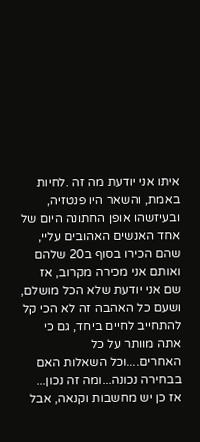איתו אני יודעת מה זה .לחיות באמת, והשאר היו פנטזיה, ובעיזשהו אופן החתונה היום של אחד האנשים האהובים עליי, שהם הכירו בסוף ב20 שלהם ואותם אני מכירה מקרוב, אז שם אני יודעת שלא הכל מושלם, ושעם כל האהבה זה לא הכי קל להתחייב לחיים ביחד, גם כי אתה מוותר על כל האחרים....וכל השאלות האם בבחירה נכונה...ומה זה נכון...
אז כן יש מחשבות וקנאה, אבל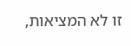זו לא המציאות,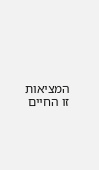המציאות זו החיים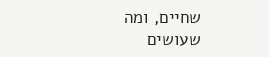שחיים, ומה שעושים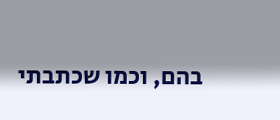בהם, וכמו שכתבתי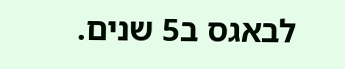לבאגס ב5 שנים.